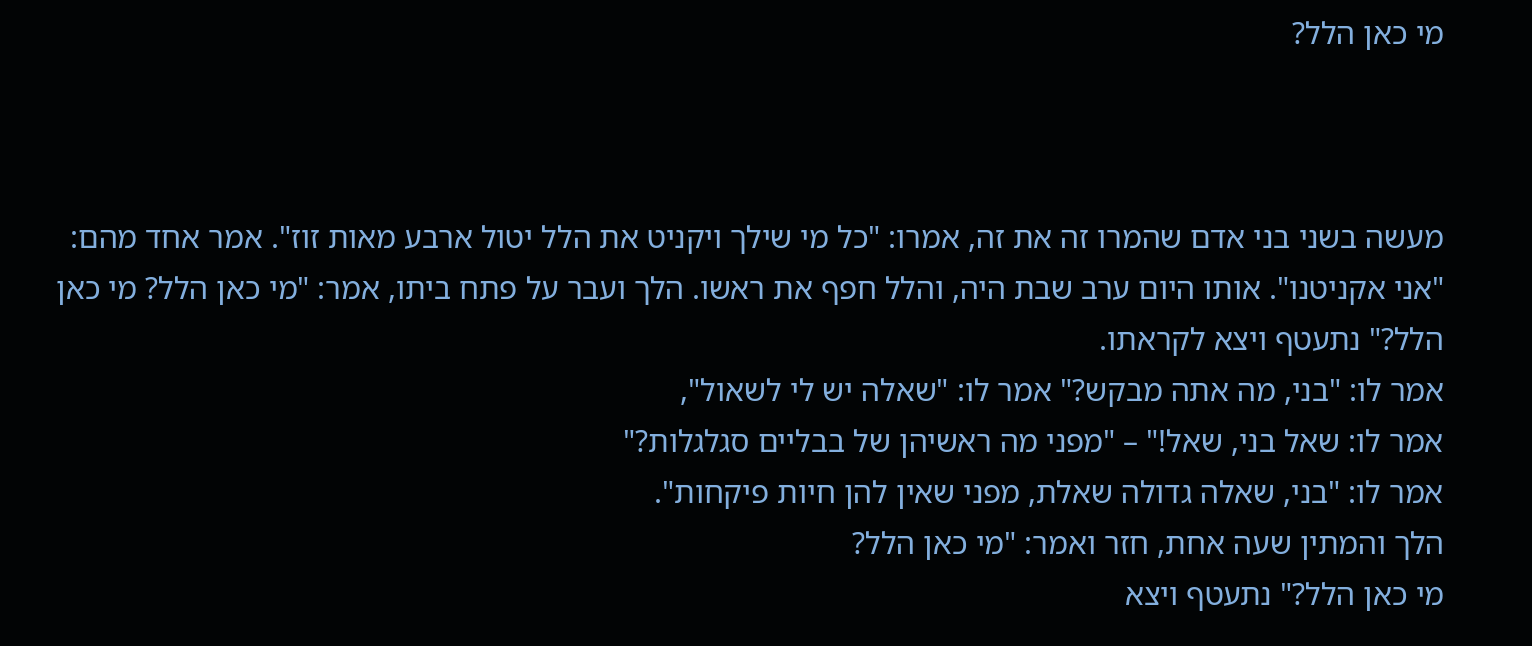מי כאן הלל?



מעשה בשני בני אדם שהמרו זה את זה, אמרו: "כל מי שילך ויקניט את הלל יטול ארבע מאות זוז". אמר אחד מהם: "אני אקניטנו". אותו היום ערב שבת היה, והלל חפף את ראשו. הלך ועבר על פתח ביתו, אמר: "מי כאן הלל? מי כאן הלל?" נתעטף ויצא לקראתו.
אמר לו: "בני, מה אתה מבקש?" אמר לו: "שאלה יש לי לשאול",
אמר לו: שאל בני, שאל!" – "מפני מה ראשיהן של בבליים סגלגלות?"
אמר לו: "בני, שאלה גדולה שאלת, מפני שאין להן חיות פיקחות".
הלך והמתין שעה אחת, חזר ואמר: "מי כאן הלל?
מי כאן הלל?" נתעטף ויצא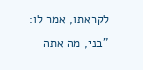לקראתו, אמר לו: "בני, מה אתה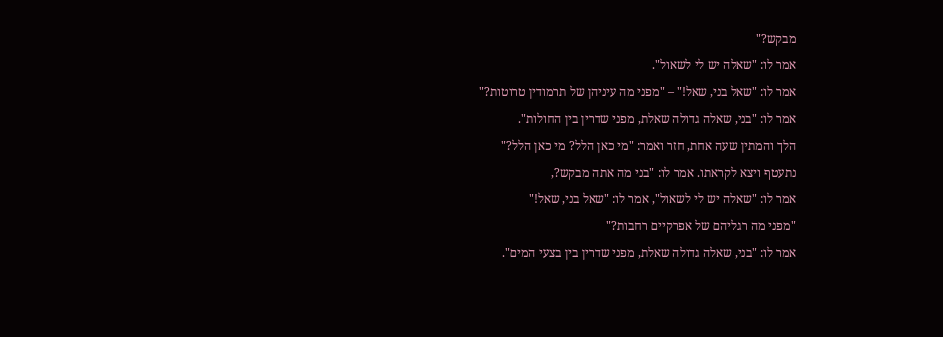מבקש?"
אמר לו: "שאלה יש לי לשאול".
אמר לו: "שאל בני, שאל!" – "מפני מה עיניהן של תרמודין טרוטות?"
אמר לו: "בני, שאלה גדולה שאלת, מפני שדרין בין החולות".
הלך והמתין שעה אחת, חזר ואמר: "מי כאן הלל? מי כאן הלל?"
נתעטף ויצא לקראתו. אמר לו: "בני מה אתה מבקש?,
אמר לו: "שאלה יש לי לשאול", אמר לו: "שאל בני, שאל!"
"מפני מה רגליהם של אפרקיים רחבות?"
אמר לו: "בני, שאלה גדולה שאלת, מפני שדרין בין בצעי המים".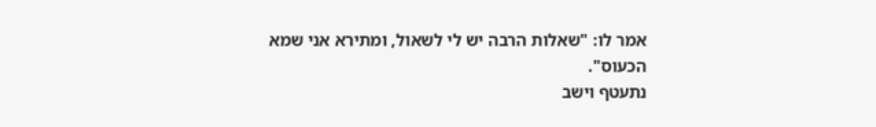אמר לו: "שאלות הרבה יש לי לשאול, ומתירא אני שמא הכעוס".
נתעטף וישב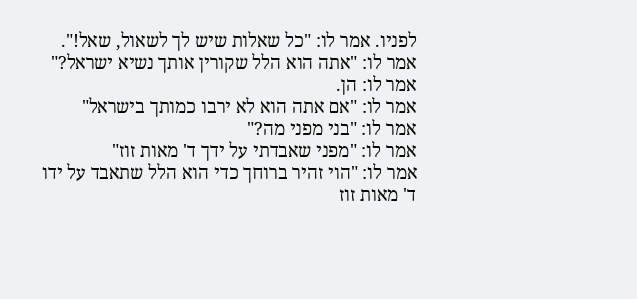לפניו. אמר לו: "כל שאלות שיש לך לשאול, שאל!".
אמר לו: "אתה הוא הלל שקורין אותך נשיא ישראל?"
אמר לו: הן.
אמר לו: "אם אתה הוא לא ירבו כמותך בישראל"
אמר לו: "בני מפני מה?"
אמר לו: "מפני שאבדתי על ידך ד' מאות זוז"
אמר לו: "הוי זהיר ברוחך כדי הוא הלל שתאבד על ידו ד' מאות זוז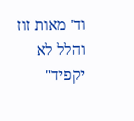וד' מאות זוז והלל לא יקפיד"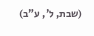(שבת, ל', ע"ב)